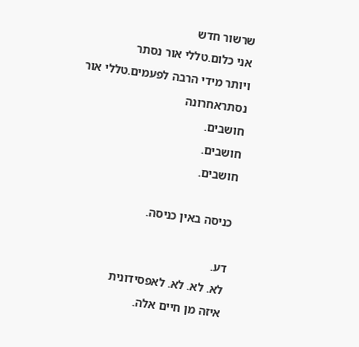שרשור חדש
אני כלום.טללי אור נסתר
ויותר מידי הרבה לפעמים.טללי אור נסתראחרונה
חושבים.
חושבים.
חושבים.

כניסה באין כניסה.

דע.
לא. לא. לא. לאפסידונית
איזה מן חיים אלה.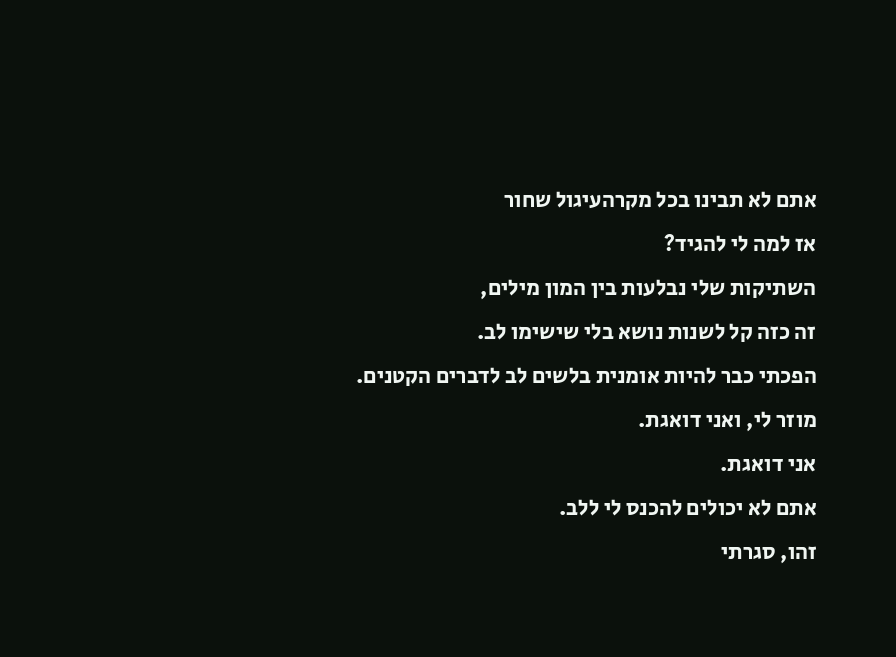אתם לא תבינו בכל מקרהעיגול שחור
אז למה לי להגיד?
השתיקות שלי נבלעות בין המון מילים,
זה כזה קל לשנות נושא בלי שישימו לב.
הפכתי כבר להיות אומנית בלשים לב לדברים הקטנים.
מוזר לי, ואני דואגת.
אני דואגת.
אתם לא יכולים להכנס לי ללב.
זהו, סגרתי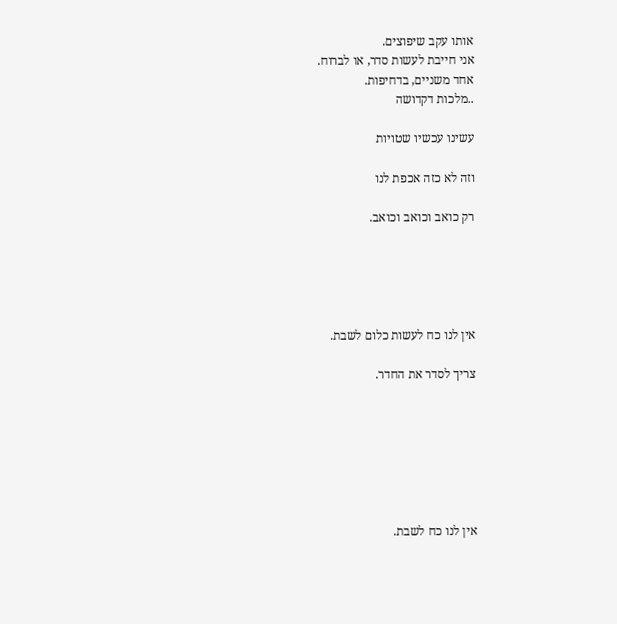אותו עקב שיפוצים.
אני חייבת לעשות סדר, או לברוח.
אחד משניים, בדחיפות.
..מלכות דקדושה

עשינו עכשיו שטויות

וזה לא כזה אכפת לנו

רק כואב וכואב וכואב.





אין לנו כח לעשות כלום לשבת.

צריך לסדר את החדר.







אין לנו כח לשבת.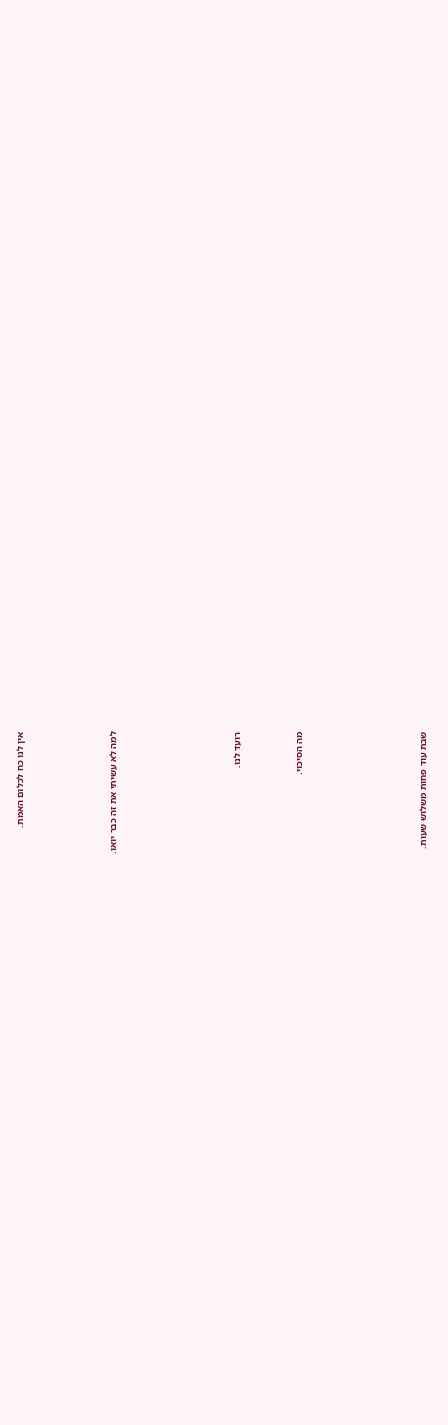אין לנו כח לכלום האמת.





למה לא עשיתי את זה כבר יואו.







רועד לנו.



מה הסיכוי.







שבת עוד פחות משלוש שעות.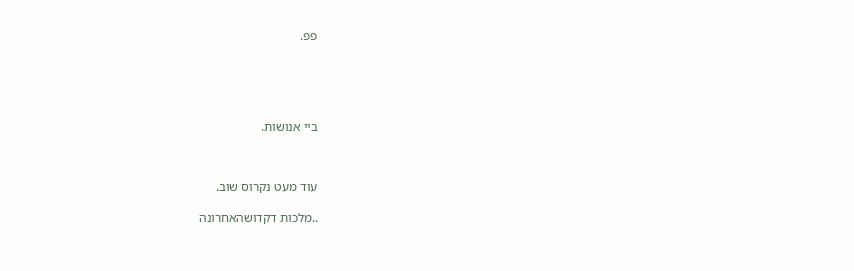פפ.





ביי אנושות.



עוד מעט נקרוס שוב.

..מלכות דקדושהאחרונה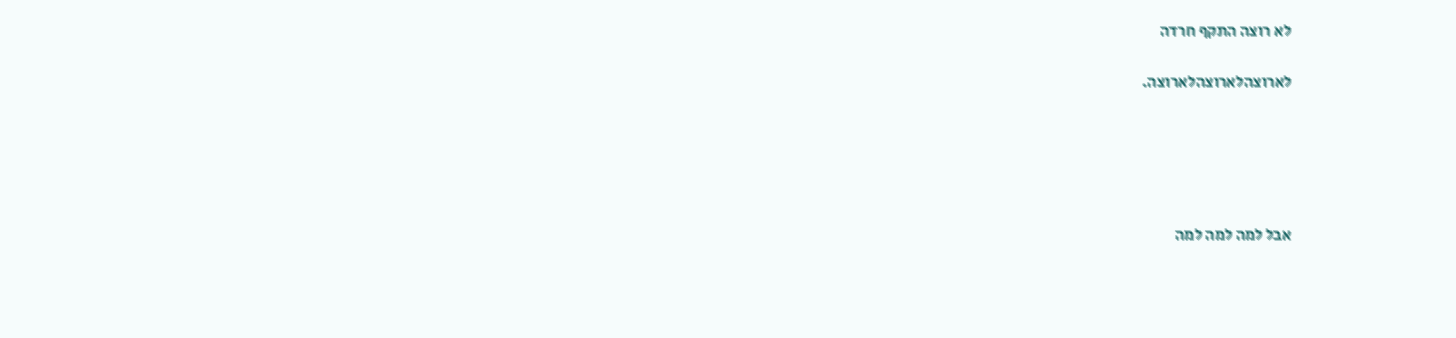לא רוצה התקף חרדה

לארוצהלארוצהלארוצה.





אבל למה למה למה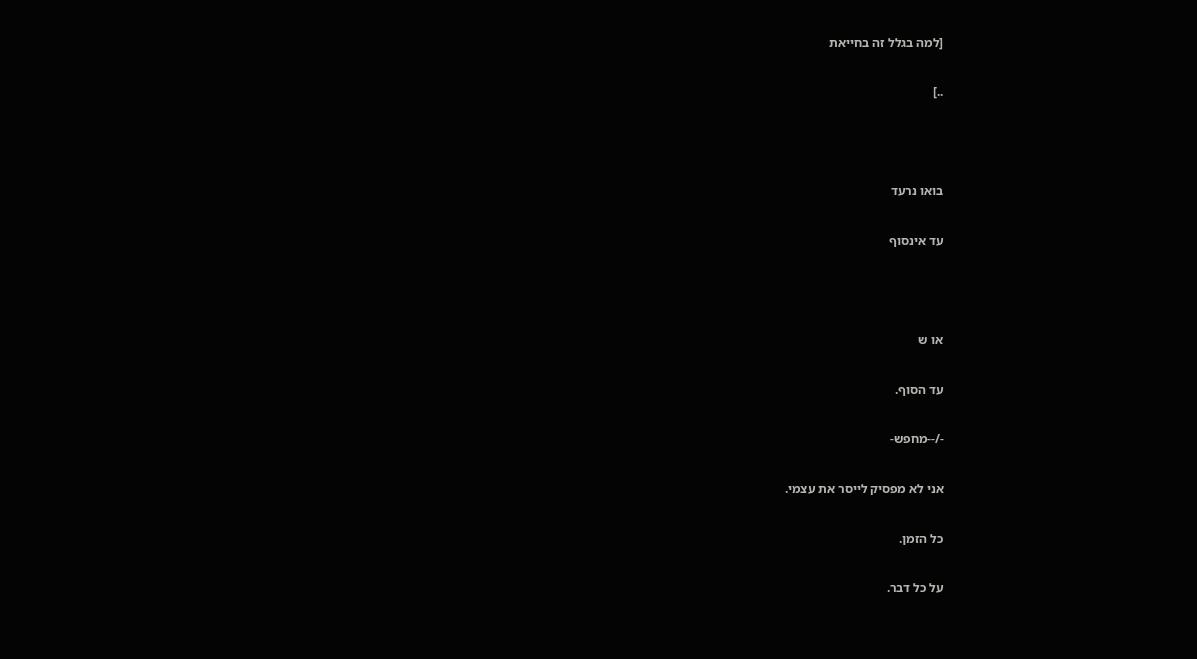[למה בגלל זה בחייאת

..]



בואו נרעד

עד אינסוף



או ש

עד הסוף.

-/--מחפש-

אני לא מפסיק לייסר את עצמי.

כל הזמן.

על כל דבר.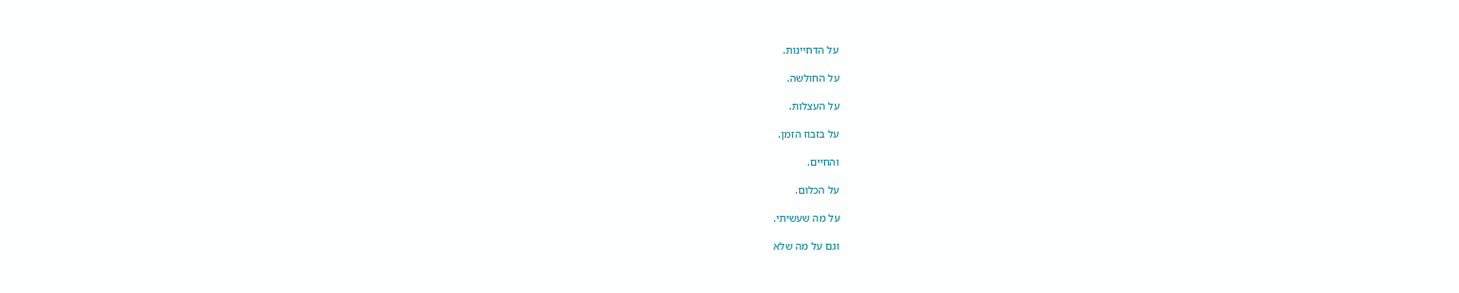על הדחיינות.

על החולשה.

על העצלות.

על בזבוז הזמן.

והחיים.

על הכלום.

על מה שעשיתי.

וגם על מה שלא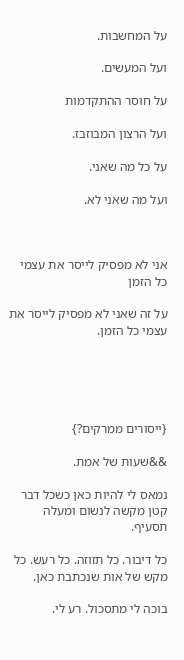על המחשבות.

ועל המעשים.

על חוסר ההתקדמות

ועל הרצון המבוזבז.

על כל מה שאני.

ועל מה שאני לא.



אני לא מפסיק לייסר את עצמי כל הזמן

על זה שאני לא מפסיק לייסר את עצמי כל הזמן.





{ייסורים ממרקים?}

&&שעות של אמת.

נמאס לי להיות כאן כשכל דבר קטן מקשה לנשום ומעלה תסעיף.

כל דיבור. כל תזוזה. כל רעש. כל מקש של אות שנכתבת כאן.

בוכה לי מתסכול. רע לי.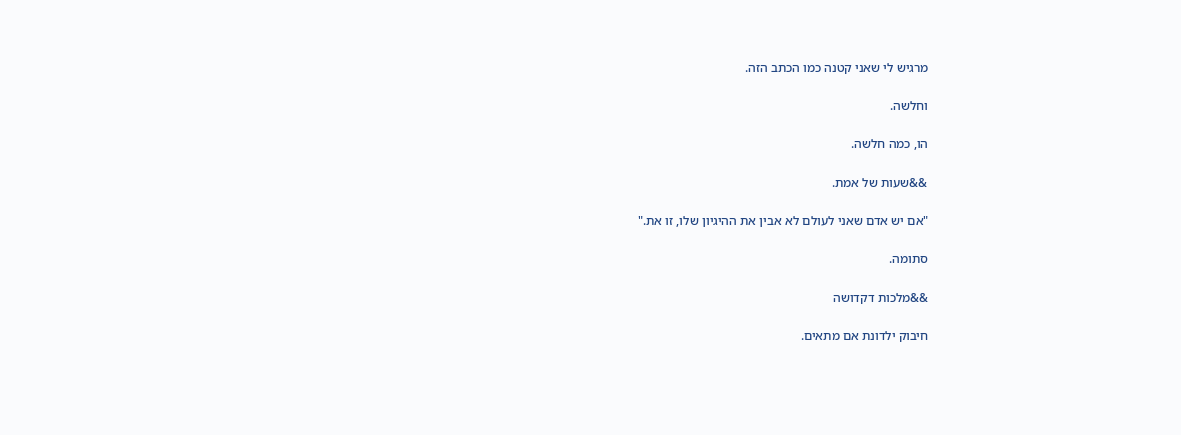מרגיש לי שאני קטנה כמו הכתב הזה.

וחלשה.

הו, כמה חלשה.

&&שעות של אמת.

"אם יש אדם שאני לעולם לא אבין את ההיגיון שלו, זו את."

סתומה.

&&מלכות דקדושה

חיבוק ילדונת אם מתאים.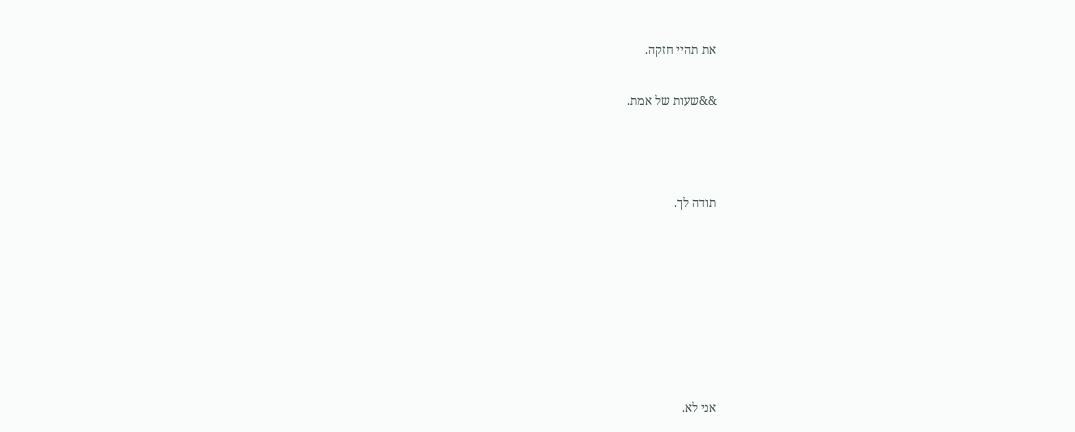את תהיי חזקה.

&&שעות של אמת.



תודה לך.







אני לא.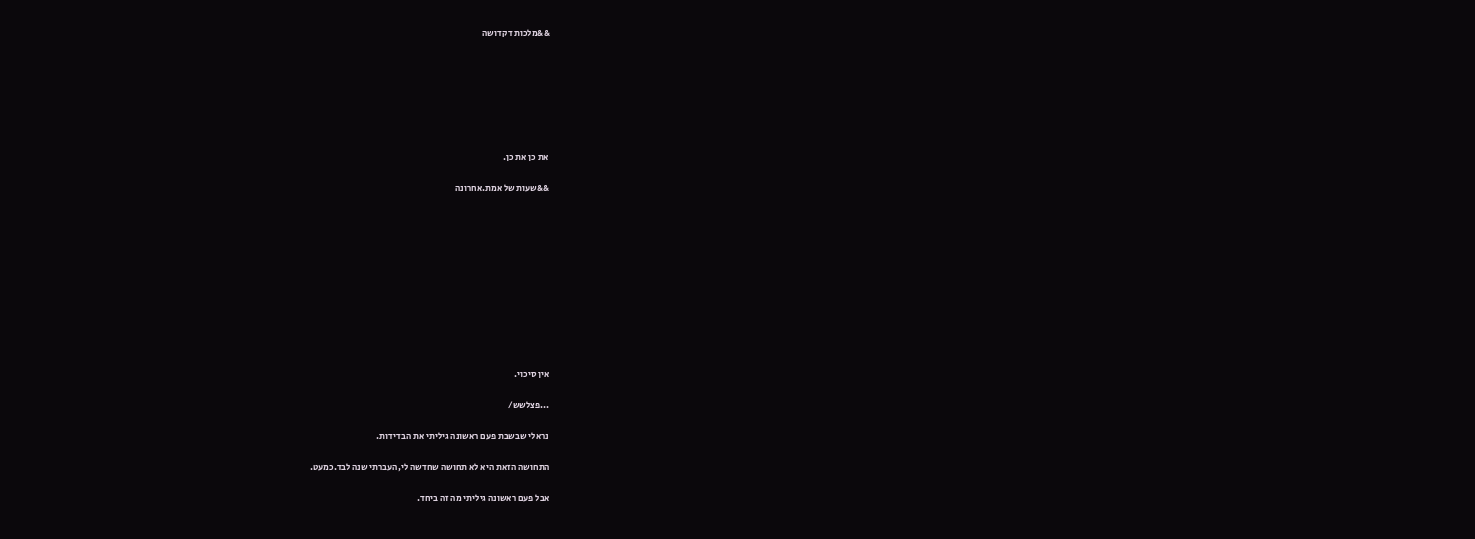&&מלכות דקדושה







את כן את כן.

&&שעות של אמת.אחרונה











אין סיכוי.

...פצלשש/

נראלי שבשבת פעם ראשונה גיליתי את הבדידות.

התחושה הזאת היא לא תחושה שחדשה לי,העברתי שנה לבד.כמעט.

אבל פעם ראשונה גיליתי מה זה ביחד.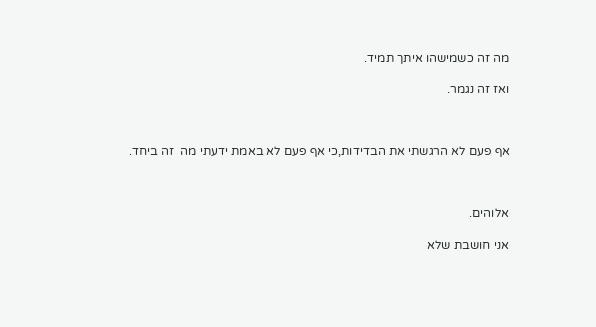מה זה כשמישהו איתך תמיד.

ואז זה נגמר.



אף פעם לא הרגשתי את הבדידות,כי אף פעם לא באמת ידעתי מה  זה ביחד.



אלוהים.

אני חושבת שלא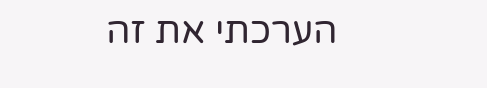הערכתי את זה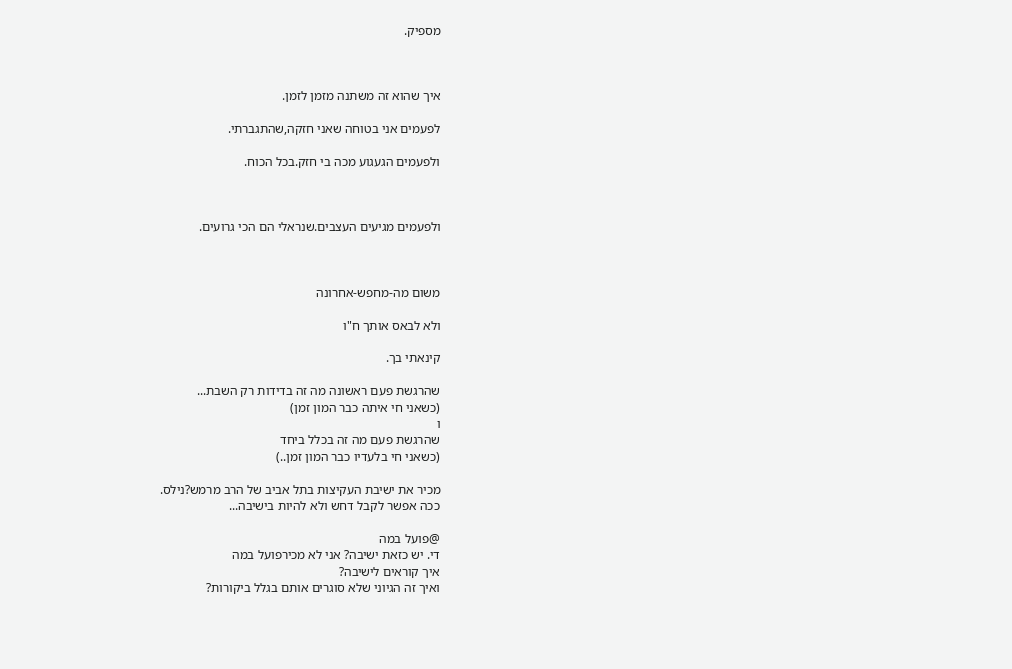מספיק.



איך שהוא זה משתנה מזמן לזמן.

לפעמים אני בטוחה שאני חזקה,שהתגברתי.

ולפעמים הגעגוע מכה בי חזק.בכל הכוח.



ולפעמים מגיעים העצבים.שנראלי הם הכי גרועים.



משום מה-מחפש-אחרונה

ולא לבאס אותך ח"ו

קינאתי בך.

שהרגשת פעם ראשונה מה זה בדידות רק השבת...
(כשאני חי איתה כבר המון זמן)
ו
שהרגשת פעם מה זה בכלל ביחד
(כשאני חי בלעדיו כבר המון זמן..)

מכיר את ישיבת העקיצות בתל אביב של הרב מרמש?נילס.
ככה אפשר לקבל דחש ולא להיות בישיבה...

@פועל במה
די. יש כזאת ישיבה? אני לא מכירפועל במה
איך קוראים לישיבה?
ואיך זה הגיוני שלא סוגרים אותם בגלל ביקורות?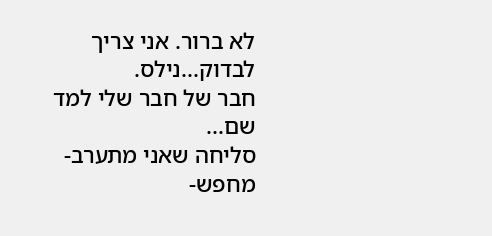לא ברור. אני צריך לבדוק...נילס.
חבר של חבר שלי למד שם...
סליחה שאני מתערב-מחפש-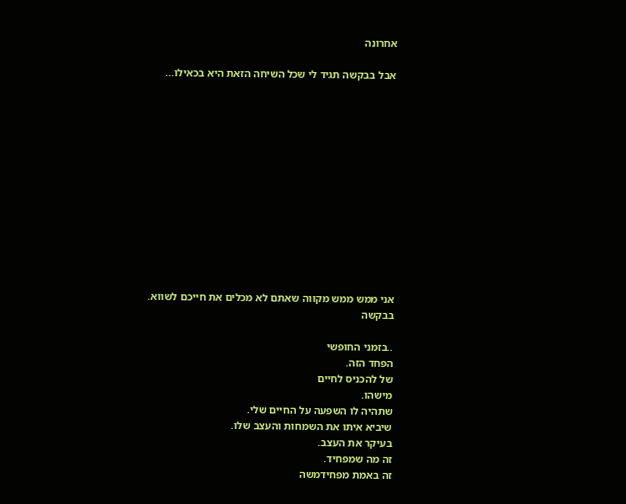אחרונה

אבל בבקשה תגיד לי שכל השיחה הזאת היא בכאילו...













אני ממש ממש מקווה שאתם לא מכלים את חייכם לשווא.
בבקשה

..בזמני החופשי
הפחד הזה.
של להכניס לחיים
מישהו.
שתהיה לו השפעה על החיים שלי.
שיביא איתו את השמחות והעצב שלו.
בעיקר את העצב.
זה מה שמפחיד.
זה באמת מפחידמשה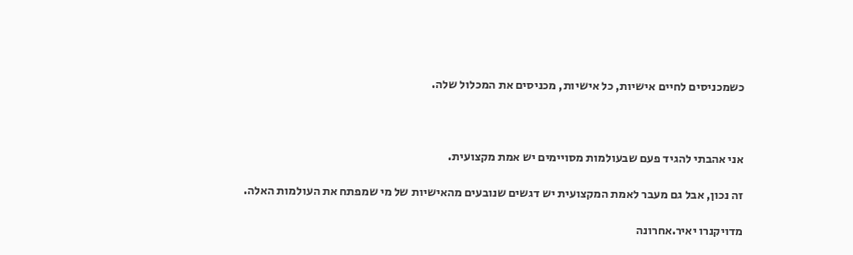כשמכניסים לחיים אישיות, כל אישיות, מכניסים את המכלול שלה.



אני אהבתי להגיד פעם שבעולמות מסויימים יש אמת מקצועית.

זה נכון, אבל גם מעבר לאמת המקצועית יש דגשים שנובעים מהאישיות של מי שמפתח את העולמות האלה.

מדויקנרו יאיר.אחרונה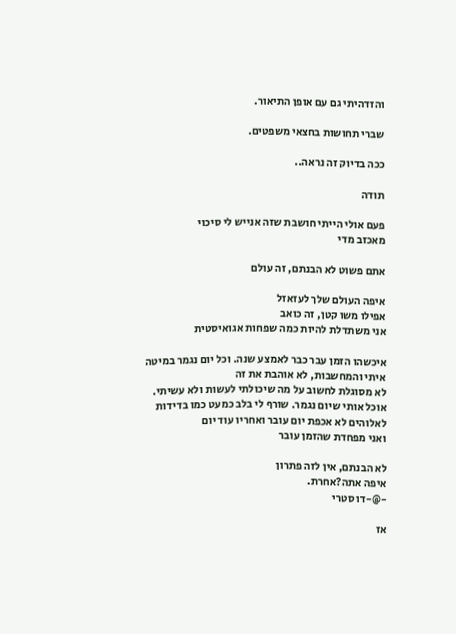והזדהיתי גם עם אופן התיאור.

שברי תחושות בחצאי משפטים.

ככה בדיוק זה נראה..

תודה

פעם אולי הייתי חושבת שזה אנייש לי סיכוי
מאכזב מדי

אתם פשוט לא הבנתם, זה עולם

איפה העולם שלך לעזאזל
אפילו משו קטן, זה כואב
אני משתדלת להיות כמה שפחות אגואיסטית

איכשהו הזמן עבר כבר לאמצע שנה. וכל יום נגמר במיטה
איתי והמחשבות, לא אוהבת את זה
לא מסוגלת לחשוב על מה שיכולתי לעשות ולא עשיתי.
אוכל אותי שיום נגמר. שורף לי בלב כמעט כמו בדידות
לאלוהים לא אכפת יום עובר ואחריו עוד יום
ואני מפחדת שהזמן עובר

לא הבנתם, אין לזה פתרון
איפה אתה?אחרת.
-@-דו סטרי

אז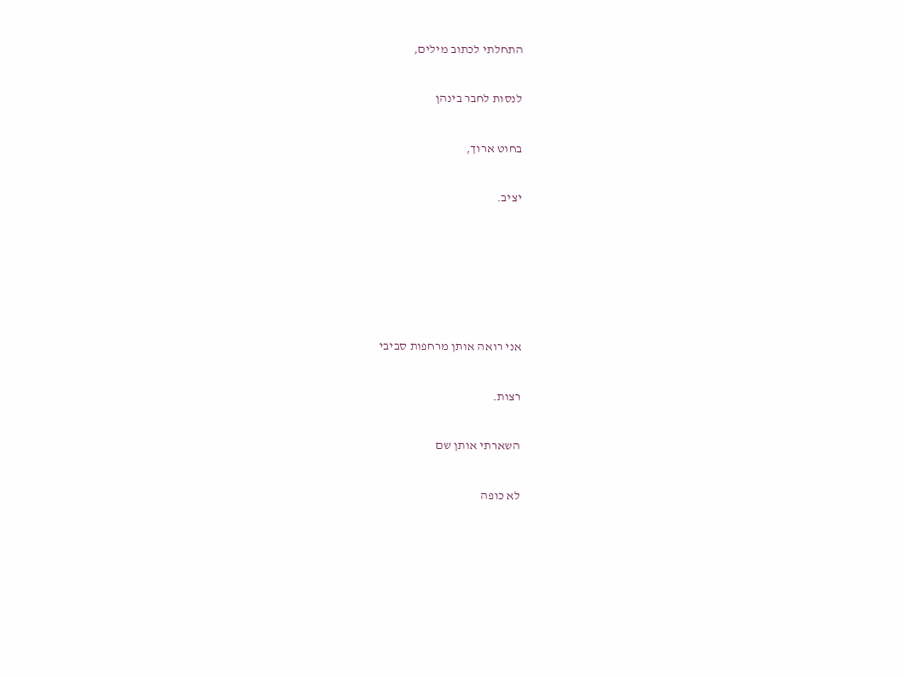התחלתי לכתוב מילים,

לנסות לחבר בינהן

בחוט ארוך,

יציב.





אני רואה אותן מרחפות סביבי

רצות.

השארתי אותן שם

לא כופה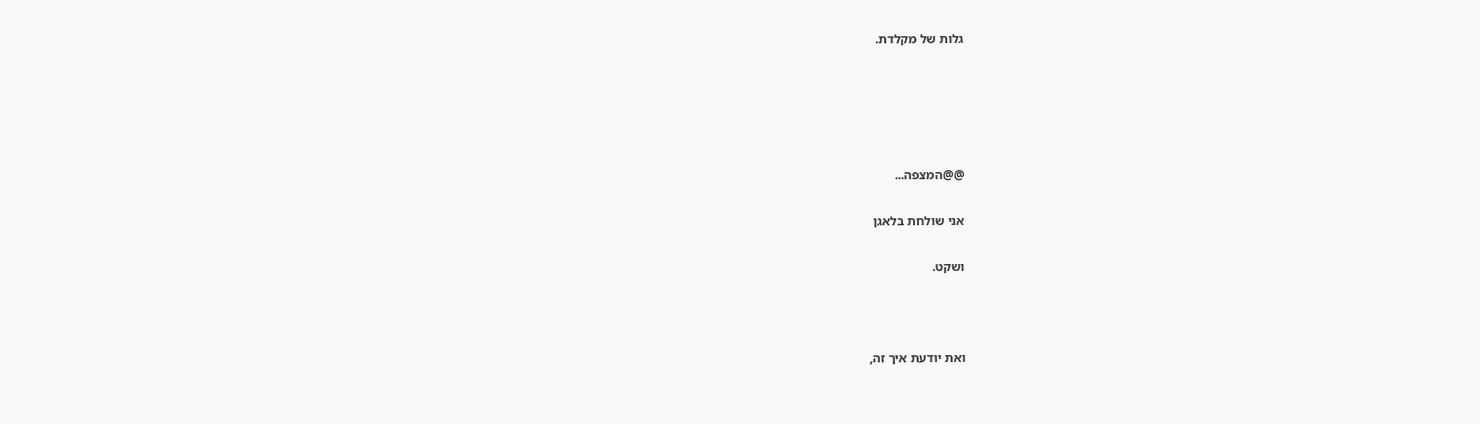גלות של מקלדת.





@@המצפה...

אני שולחת בלאגן

ושקט.



ואת יודעת איך זה,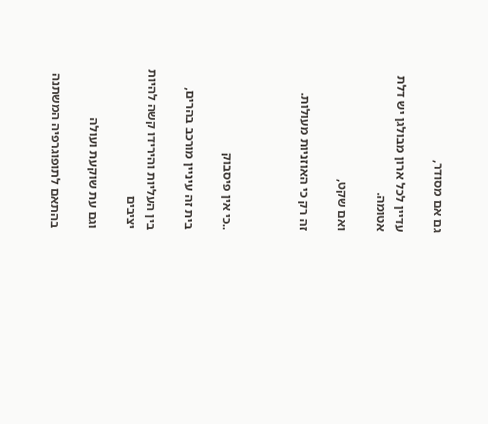גם אם מסודר,

עדיין לכל ארון מבולגן יש דלת אטומה.

ואם שקט,

זה רק כי האוזניות מעולות.



..כי אין פיסבוק

בית זה עיניין מורכב בהרים,

בין העליות והירידו קשה להיות יציבים

וגם עת שוקעת ועולה

בהתאם לתופוגרפיה המשתנה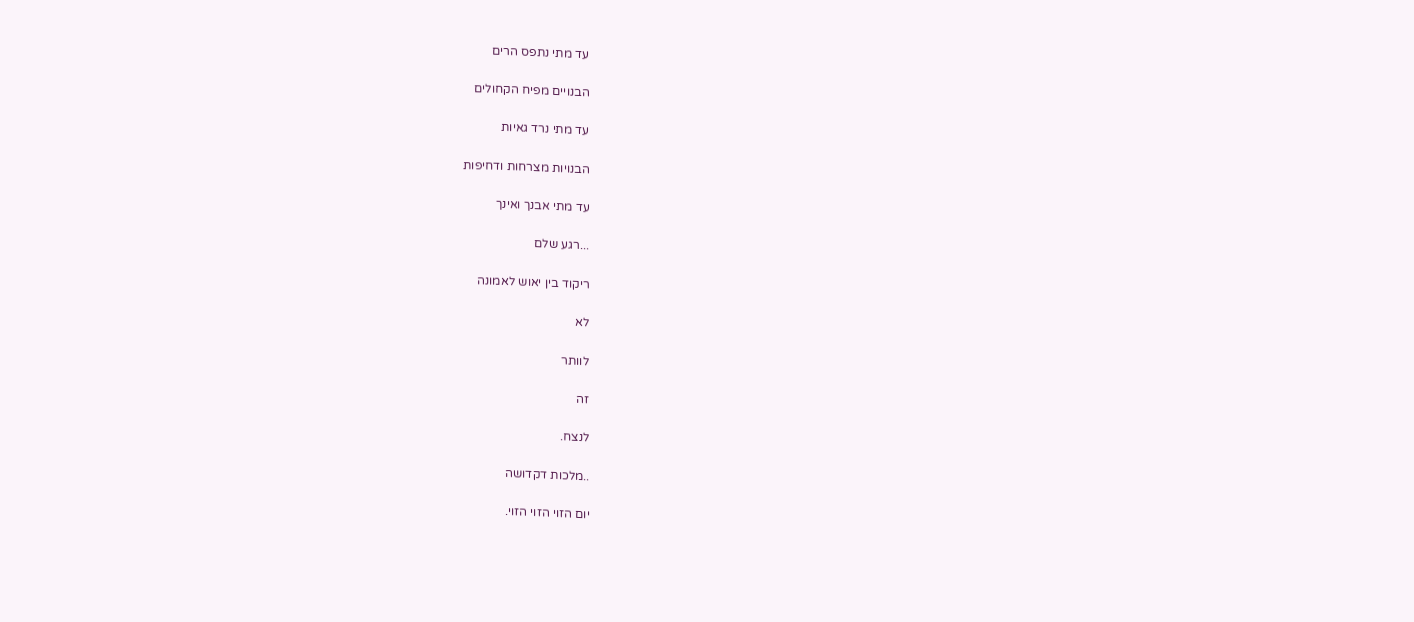עד מתי נתפס הרים

הבנויים מפיח הקחולים

עד מתי נרד גאיות

הבנויות מצרחות ודחיפות

עד מתי אבנך ואינך

...רגע שלם

ריקוד בין יאוש לאמונה

לא

לוותר

זה

לנצח.

..מלכות דקדושה

יום הזוי הזוי הזוי.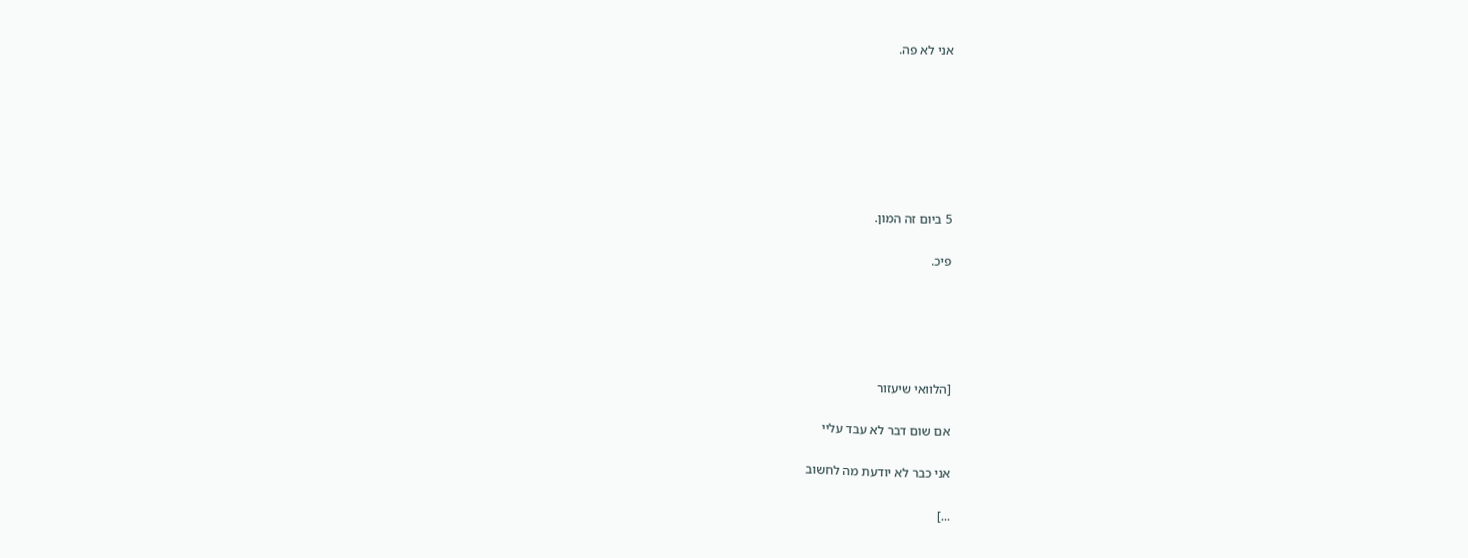אני לא פה.







5 ביום זה המון.

פיכ.





[הלוואי שיעזור

אם שום דבר לא עבד עליי

אני כבר לא יודעת מה לחשוב

...]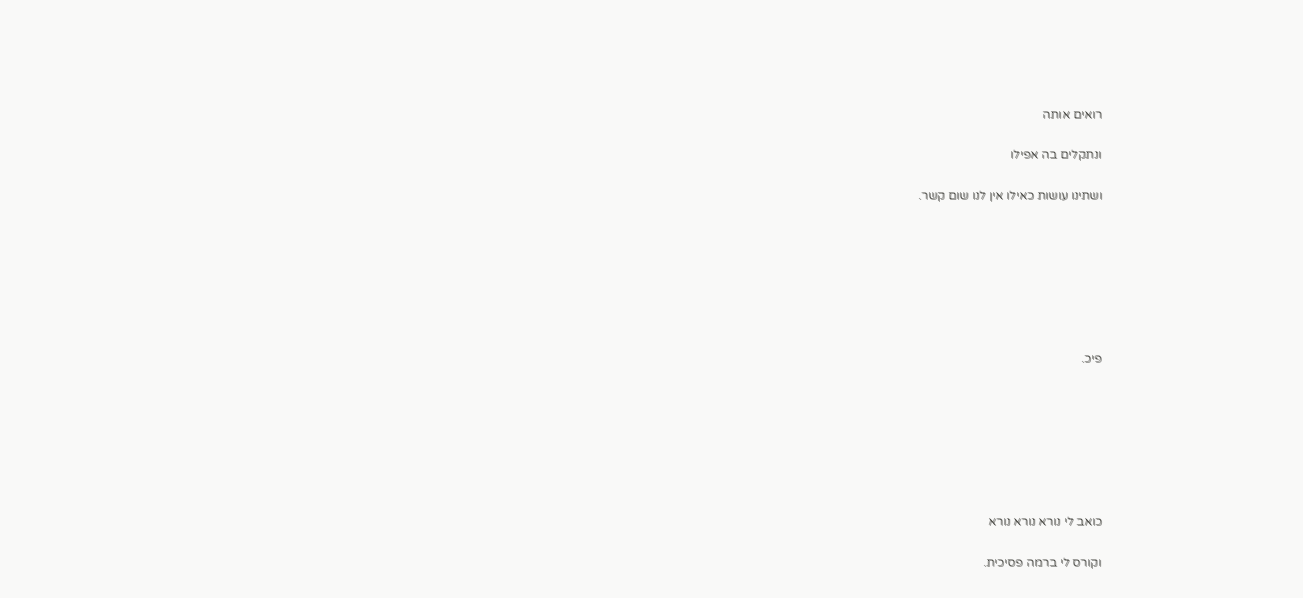רואים אותה

ונתקלים בה אפילו

ושתינו עושות כאילו אין לנו שום קשר.







פיכ.







כואב לי נורא נורא נורא

וקורס לי ברמה פסיכית.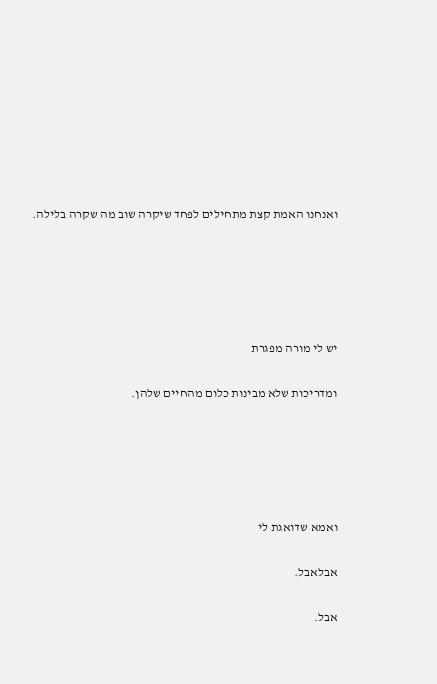ואנחנו האמת קצת מתחילים לפחד שיקרה שוב מה שקרה בלילה.





יש לי מורה מפגרת

ומדריכות שלא מבינות כלום מהחיים שלהן.





ואמא שדואגת לי

אבלאבל.

אבל.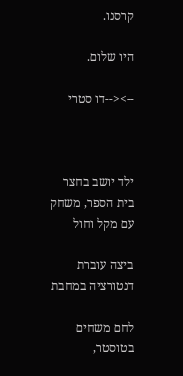קרסנו.

היו שלום.

--><--דו סטרי



ילד יושב בחצר בית הספר, משחק עם מקל וחול

ביצה עוברת דנטורציה במחבת

לחם משחים בטוסטר,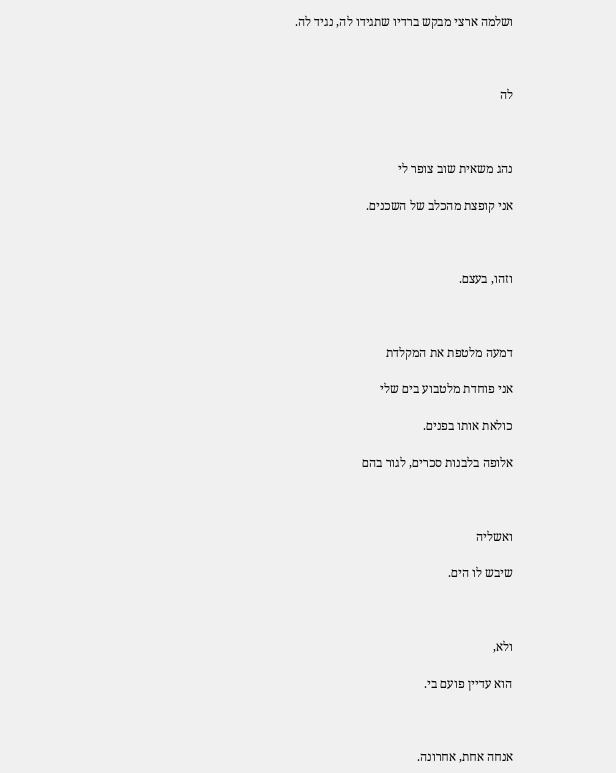ושלמה ארצי מבקש ברדיו שתגידו לה, נגיד לה.



לה



נהג משאית שוב צופר לי

אני קופצת מהכלב של השכנים.



וזהו, בעצם.



דמעה מלטפת את המקלדת

אני פוחדת מלטבוע בים שלי

כולאת אותו בפנים.

אלופה בלבנות סכרים, לגור בהם



ואשליה

שיבש לו הים.



ולא,

הוא עדיין פועם בי.



אנחה אחת, אחרונה.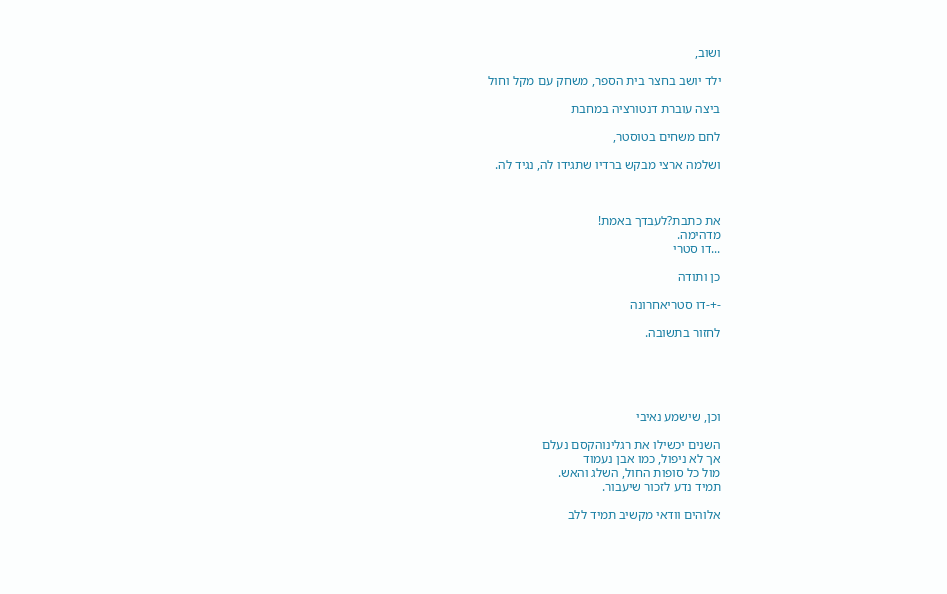ושוב,

ילד יושב בחצר בית הספר, משחק עם מקל וחול

ביצה עוברת דנטורציה במחבת

לחם משחים בטוסטר,

ושלמה ארצי מבקש ברדיו שתגידו לה, נגיד לה.



את כתבת?לעבדך באמת!
מדהימה.
...דו סטרי

כן ותודה

-+-דו סטריאחרונה

לחזור בתשובה.





וכן, שישמע נאיבי

השנים יכשילו את רגלינוהקסם נעלם
אך לא ניפול, כמו אבן נעמוד
מול כל סופות החול, השלג והאש.
תמיד נדע לזכור שיעבור.

אלוהים וודאי מקשיב תמיד ללב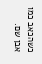כשהכאב כמו אבן שם.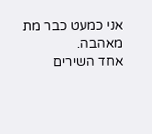אני כמעט כבר מת מאהבה.
אחד השירים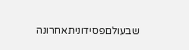שבעולםפסידוניתאחרונה